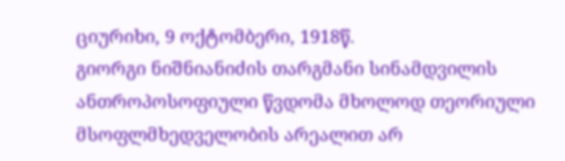ციურიხი, 9 ოქტომბერი, 1918წ.
გიორგი ნიშნიანიძის თარგმანი სინამდვილის ანთროპოსოფიული წვდომა მხოლოდ თეორიული მსოფლმხედველობის არეალით არ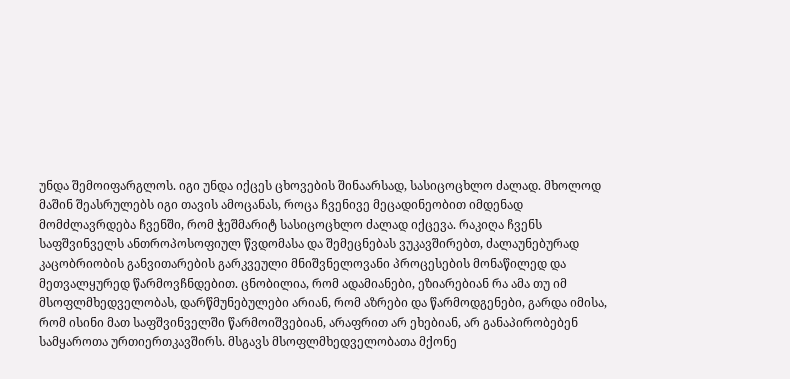უნდა შემოიფარგლოს. იგი უნდა იქცეს ცხოვების შინაარსად, სასიცოცხლო ძალად. მხოლოდ მაშინ შეასრულებს იგი თავის ამოცანას, როცა ჩვენივე მეცადინეობით იმდენად მომძლავრდება ჩვენში, რომ ჭეშმარიტ სასიცოცხლო ძალად იქცევა. რაკიღა ჩვენს საფშვინველს ანთროპოსოფიულ წვდომასა და შემეცნებას ვუკავშირებთ, ძალაუნებურად კაცობრიობის განვითარების გარკვეული მნიშვნელოვანი პროცესების მონაწილედ და მეთვალყურედ წარმოვჩნდებით. ცნობილია, რომ ადამიანები, ეზიარებიან რა ამა თუ იმ მსოფლმხედველობას, დარწმუნებულები არიან, რომ აზრები და წარმოდგენები, გარდა იმისა, რომ ისინი მათ საფშვინველში წარმოიშვებიან, არაფრით არ ეხებიან, არ განაპირობებენ სამყაროთა ურთიერთკავშირს. მსგავს მსოფლმხედველობათა მქონე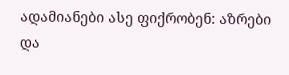ადამიანები ასე ფიქრობენ: აზრები და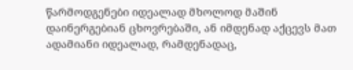წარმოდგენები იდეალად მხოლოდ მაშინ დაინერგებიან ცხოვრებაში, ან იმდენად აქცევს მათ ადამიანი იდეალად, რამდენადაც,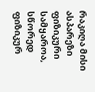რაკიღა მისი ასპარეზი ფიზიკური სამყაროა, სწორედ ფიზიკურ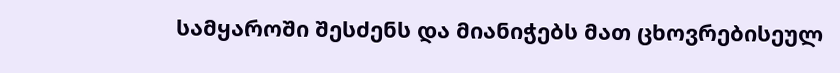სამყაროში შესძენს და მიანიჭებს მათ ცხოვრებისეულ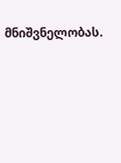მნიშვნელობას.